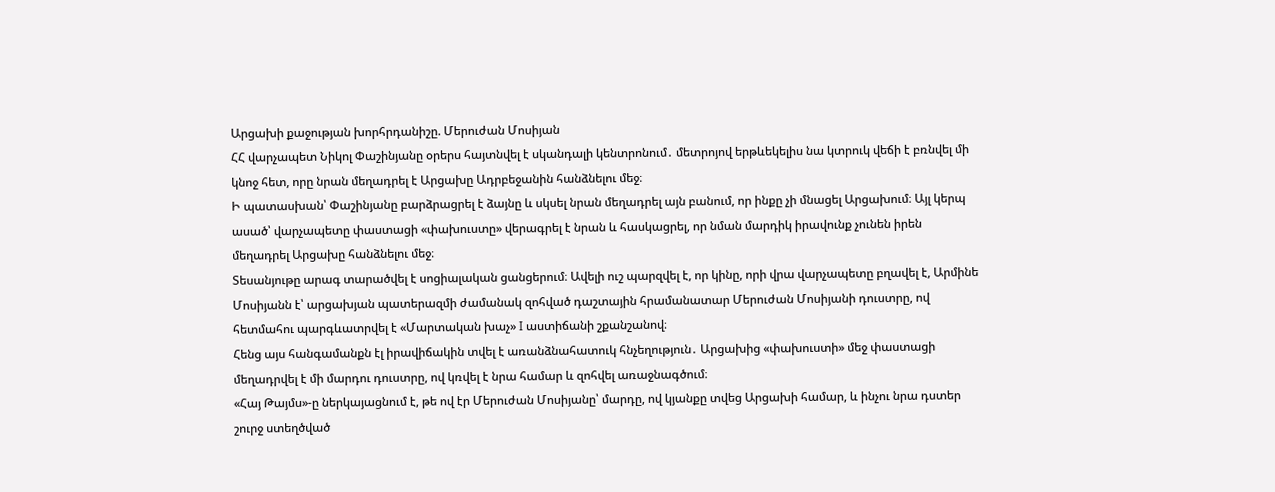Արցախի քաջության խորհրդանիշը. Մերուժան Մոսիյան
ՀՀ վարչապետ Նիկոլ Փաշինյանը օրերս հայտնվել է սկանդալի կենտրոնում․ մետրոյով երթևեկելիս նա կտրուկ վեճի է բռնվել մի կնոջ հետ, որը նրան մեղադրել է Արցախը Ադրբեջանին հանձնելու մեջ։
Ի պատասխան՝ Փաշինյանը բարձրացրել է ձայնը և սկսել նրան մեղադրել այն բանում, որ ինքը չի մնացել Արցախում։ Այլ կերպ ասած՝ վարչապետը փաստացի «փախուստը» վերագրել է նրան և հասկացրել, որ նման մարդիկ իրավունք չունեն իրեն մեղադրել Արցախը հանձնելու մեջ։
Տեսանյութը արագ տարածվել է սոցիալական ցանցերում։ Ավելի ուշ պարզվել է, որ կինը, որի վրա վարչապետը բղավել է, Արմինե Մոսիյանն է՝ արցախյան պատերազմի ժամանակ զոհված դաշտային հրամանատար Մերուժան Մոսիյանի դուստրը, ով հետմահու պարգևատրվել է «Մարտական խաչ» I աստիճանի շքանշանով։
Հենց այս հանգամանքն էլ իրավիճակին տվել է առանձնահատուկ հնչեղություն․ Արցախից «փախուստի» մեջ փաստացի մեղադրվել է մի մարդու դուստրը, ով կռվել է նրա համար և զոհվել առաջնագծում։
«Հայ Թայմս»-ը ներկայացնում է, թե ով էր Մերուժան Մոսիյանը՝ մարդը, ով կյանքը տվեց Արցախի համար, և ինչու նրա դստեր շուրջ ստեղծված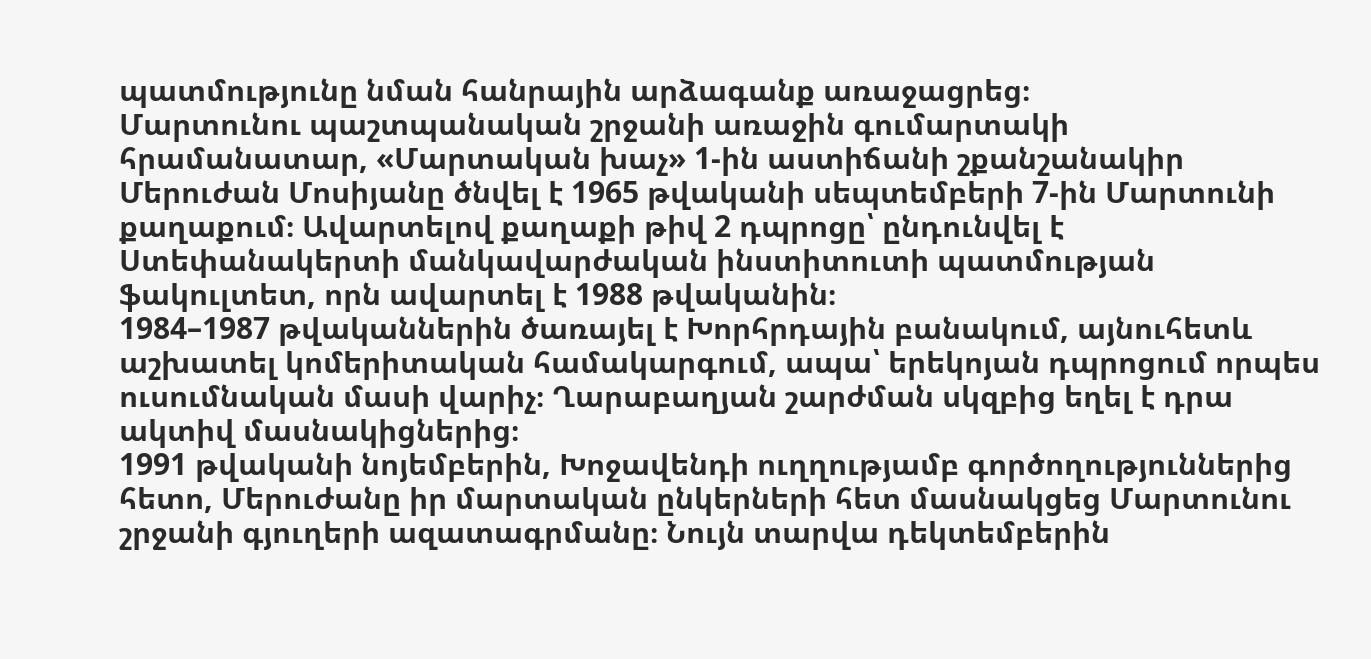պատմությունը նման հանրային արձագանք առաջացրեց։
Մարտունու պաշտպանական շրջանի առաջին գումարտակի հրամանատար, «Մարտական խաչ» 1-ին աստիճանի շքանշանակիր Մերուժան Մոսիյանը ծնվել է 1965 թվականի սեպտեմբերի 7-ին Մարտունի քաղաքում։ Ավարտելով քաղաքի թիվ 2 դպրոցը՝ ընդունվել է Ստեփանակերտի մանկավարժական ինստիտուտի պատմության ֆակուլտետ, որն ավարտել է 1988 թվականին։
1984–1987 թվականներին ծառայել է Խորհրդային բանակում, այնուհետև աշխատել կոմերիտական համակարգում, ապա՝ երեկոյան դպրոցում որպես ուսումնական մասի վարիչ։ Ղարաբաղյան շարժման սկզբից եղել է դրա ակտիվ մասնակիցներից։
1991 թվականի նոյեմբերին, Խոջավենդի ուղղությամբ գործողություններից հետո, Մերուժանը իր մարտական ընկերների հետ մասնակցեց Մարտունու շրջանի գյուղերի ազատագրմանը։ Նույն տարվա դեկտեմբերին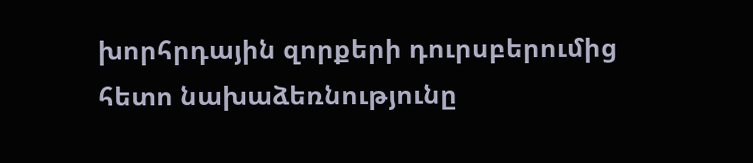խորհրդային զորքերի դուրսբերումից հետո նախաձեռնությունը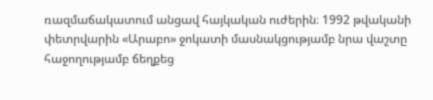ռազմաճակատում անցավ հայկական ուժերին։ 1992 թվականի փետրվարին «Արաբո» ջոկատի մասնակցությամբ նրա վաշտը հաջողությամբ ճեղքեց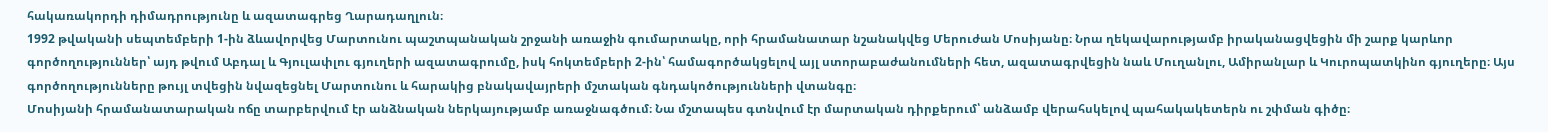հակառակորդի դիմադրությունը և ազատագրեց Ղարադաղլուն։
1992 թվականի սեպտեմբերի 1-ին ձևավորվեց Մարտունու պաշտպանական շրջանի առաջին գումարտակը, որի հրամանատար նշանակվեց Մերուժան Մոսիյանը։ Նրա ղեկավարությամբ իրականացվեցին մի շարք կարևոր գործողություններ՝ այդ թվում Աբդալ և Գյուլափլու գյուղերի ազատագրումը, իսկ հոկտեմբերի 2-ին՝ համագործակցելով այլ ստորաբաժանումների հետ, ազատագրվեցին նաև Մուղանլու, Ամիրանլար և Կուրոպատկինո գյուղերը։ Այս գործողությունները թույլ տվեցին նվազեցնել Մարտունու և հարակից բնակավայրերի մշտական գնդակոծությունների վտանգը։
Մոսիյանի հրամանատարական ոճը տարբերվում էր անձնական ներկայությամբ առաջնագծում։ Նա մշտապես գտնվում էր մարտական դիրքերում՝ անձամբ վերահսկելով պահակակետերն ու շփման գիծը։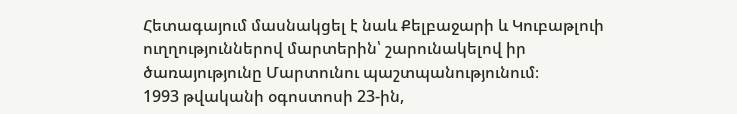Հետագայում մասնակցել է նաև Քելբաջարի և Կուբաթլուի ուղղություններով մարտերին՝ շարունակելով իր ծառայությունը Մարտունու պաշտպանությունում։
1993 թվականի օգոստոսի 23-ին,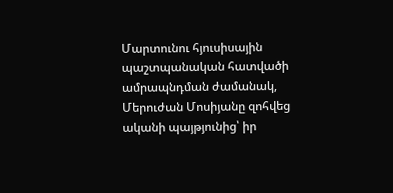Մարտունու հյուսիսային պաշտպանական հատվածի ամրապնդման ժամանակ, Մերուժան Մոսիյանը զոհվեց ականի պայթյունից՝ իր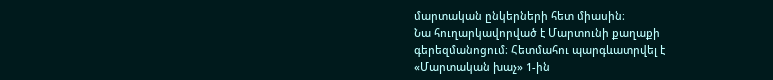մարտական ընկերների հետ միասին։
Նա հուղարկավորված է Մարտունի քաղաքի գերեզմանոցում։ Հետմահու պարգևատրվել է «Մարտական խաչ» 1-ին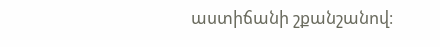աստիճանի շքանշանով։